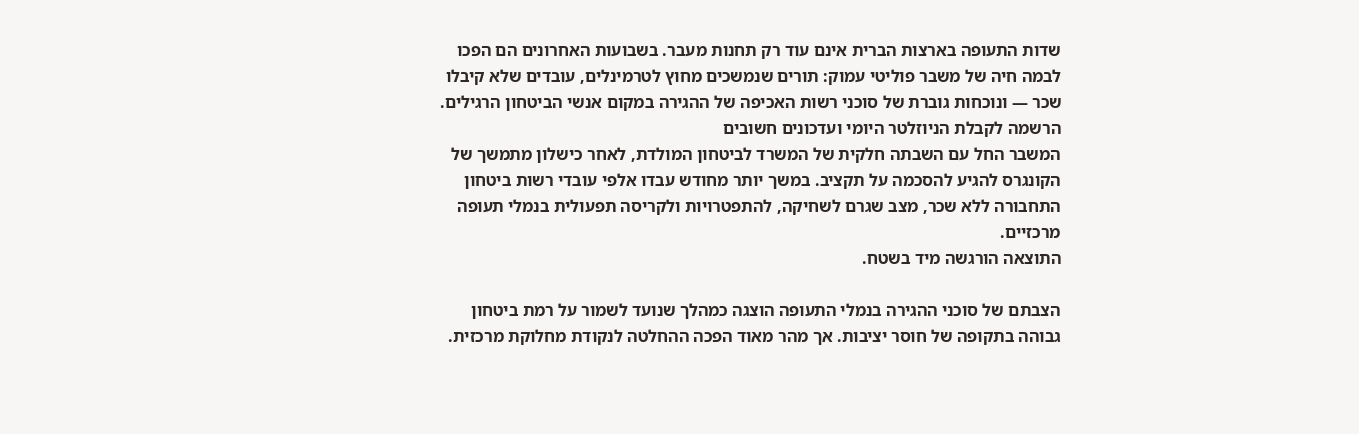שדות התעופה בארצות הברית אינם עוד רק תחנות מעבר. בשבועות האחרונים הם הפכו לבמה חיה של משבר פוליטי עמוק: תורים שנמשכים מחוץ לטרמינלים, עובדים שלא קיבלו שכר — ונוכחות גוברת של סוכני רשות האכיפה של ההגירה במקום אנשי הביטחון הרגילים.
הרשמה לקבלת הניוזלטר היומי ועדכונים חשובים
המשבר החל עם השבתה חלקית של המשרד לביטחון המולדת, לאחר כישלון מתמשך של הקונגרס להגיע להסכמה על תקציב. במשך יותר מחודש עבדו אלפי עובדי רשות ביטחון התחבורה ללא שכר, מצב שגרם לשחיקה, להתפטרויות ולקריסה תפעולית בנמלי תעופה מרכזיים.
התוצאה הורגשה מיד בשטח.

הצבתם של סוכני ההגירה בנמלי התעופה הוצגה כמהלך שנועד לשמור על רמת ביטחון גבוהה בתקופה של חוסר יציבות. אך מהר מאוד הפכה ההחלטה לנקודת מחלוקת מרכזית.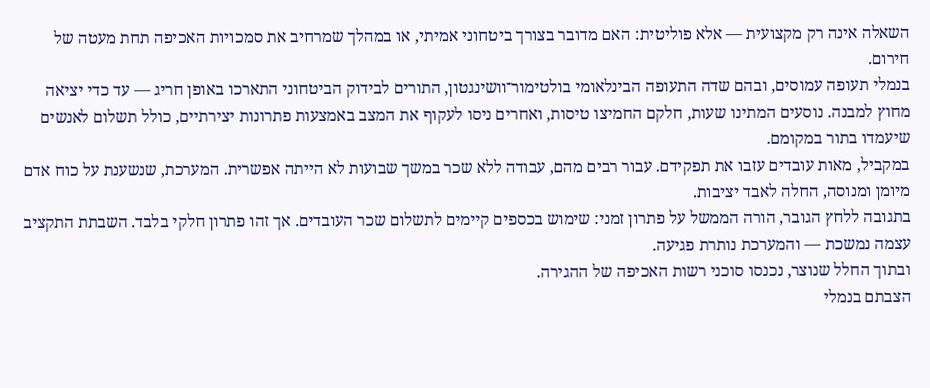השאלה אינה רק מקצועית — אלא פוליטית: האם מדובר בצורך ביטחוני אמיתי, או במהלך שמרחיב את סמכויות האכיפה תחת מעטה של חירום.
בנמלי תעופה עמוסים, ובהם שדה התעופה הבינלאומי בולטימור־וושינגטון, התורים לבידוק הביטחוני התארכו באופן חריג — עד כדי יציאה מחוץ למבנה. נוסעים המתינו שעות, חלקם החמיצו טיסות, ואחרים ניסו לעקוף את המצב באמצעות פתרונות יצירתיים, כולל תשלום לאנשים שיעמדו בתור במקומם.
במקביל, מאות עובדים עזבו את תפקידם. עבור רבים מהם, עבודה ללא שכר במשך שבועות לא הייתה אפשרית. המערכת, שנשענת על כוח אדם מיומן ומנוסה, החלה לאבד יציבות.
בתגובה ללחץ הגובר, הורה הממשל על פתרון זמני: שימוש בכספים קיימים לתשלום שכר העובדים. אך זהו פתרון חלקי בלבד. השבתת התקציב עצמה נמשכת — והמערכת נותרת פגיעה.
ובתוך החלל שנוצר, נכנסו סוכני רשות האכיפה של ההגירה.
הצבתם בנמלי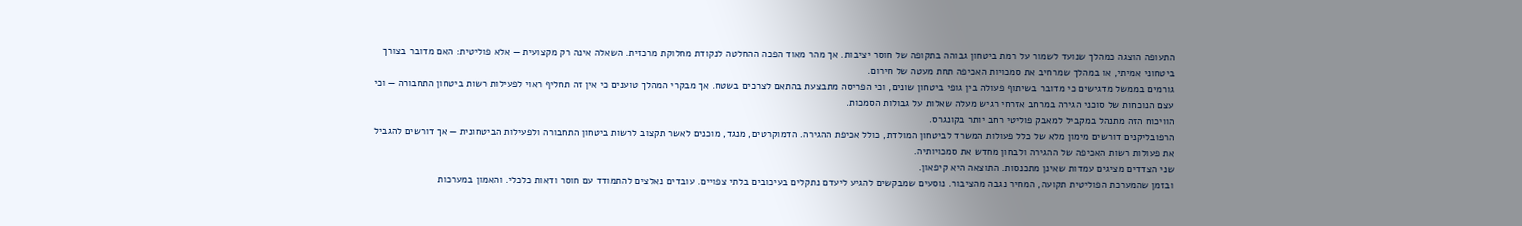התעופה הוצגה כמהלך שנועד לשמור על רמת ביטחון גבוהה בתקופה של חוסר יציבות. אך מהר מאוד הפכה ההחלטה לנקודת מחלוקת מרכזית. השאלה אינה רק מקצועית — אלא פוליטית: האם מדובר בצורך ביטחוני אמיתי, או במהלך שמרחיב את סמכויות האכיפה תחת מעטה של חירום.
גורמים בממשל מדגישים כי מדובר בשיתוף פעולה בין גופי ביטחון שונים, וכי הפריסה מתבצעת בהתאם לצרכים בשטח. אך מבקרי המהלך טוענים כי אין זה תחליף ראוי לפעילות רשות ביטחון התחבורה — וכי עצם הנוכחות של סוכני הגירה במרחב אזרחי רגיש מעלה שאלות על גבולות הסמכות.
הוויכוח הזה מתנהל במקביל למאבק פוליטי רחב יותר בקונגרס.
הרפובליקנים דורשים מימון מלא של כלל פעולות המשרד לביטחון המולדת, כולל אכיפת ההגירה. הדמוקרטים, מנגד, מוכנים לאשר תקצוב לרשות ביטחון התחבורה ולפעילות הביטחונית — אך דורשים להגביל את פעולות רשות האכיפה של ההגירה ולבחון מחדש את סמכויותיה.
שני הצדדים מציגים עמדות שאינן מתכנסות. התוצאה היא קיפאון.
ובזמן שהמערכת הפוליטית תקועה, המחיר נגבה מהציבור. נוסעים שמבקשים להגיע ליעדם נתקלים בעיכובים בלתי צפויים. עובדים נאלצים להתמודד עם חוסר ודאות כלכלי. והאמון במערכות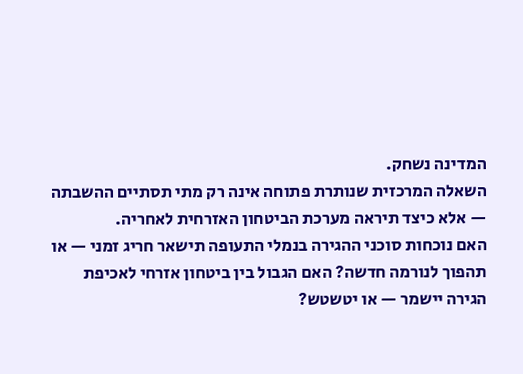המדינה נשחק.
השאלה המרכזית שנותרת פתוחה אינה רק מתי תסתיים ההשבתה — אלא כיצד תיראה מערכת הביטחון האזרחית לאחריה.
האם נוכחות סוכני ההגירה בנמלי התעופה תישאר חריג זמני — או תהפוך לנורמה חדשה? האם הגבול בין ביטחון אזרחי לאכיפת הגירה יישמר — או יטשטש?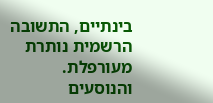בינתיים, התשובה הרשמית נותרת מעורפלת.
והנוסעים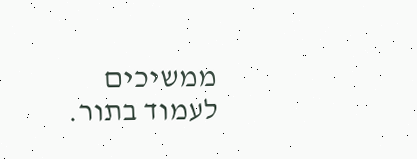ממשיכים לעמוד בתור.